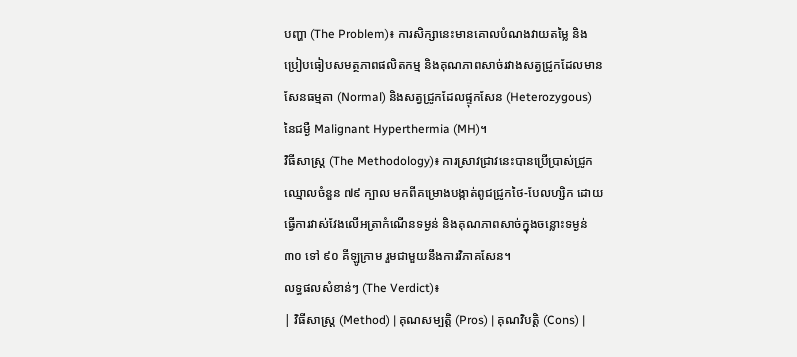បញ្ហា (The Problem)៖ ការសិក្សានេះមានគោលបំណងវាយតម្លៃ និងប្រៀបធៀបសមត្ថភាពផលិតកម្ម និងគុណភាពសាច់រវាងសត្វជ្រូកដែលមានសែនធម្មតា (Normal) និងសត្វជ្រូកដែលផ្ទុកសែន (Heterozygous) នៃជម្ងឺ Malignant Hyperthermia (MH)។
វិធីសាស្ត្រ (The Methodology)៖ ការស្រាវជ្រាវនេះបានប្រើប្រាស់ជ្រូកឈ្មោលចំនួន ៧៩ ក្បាល មកពីគម្រោងបង្កាត់ពូជជ្រូកថៃ-បែលហ្សិក ដោយធ្វើការវាស់វែងលើអត្រាកំណើនទម្ងន់ និងគុណភាពសាច់ក្នុងចន្លោះទម្ងន់ ៣០ ទៅ ៩០ គីឡូក្រាម រួមជាមួយនឹងការវិភាគសែន។
លទ្ធផលសំខាន់ៗ (The Verdict)៖
| វិធីសាស្ត្រ (Method) | គុណសម្បត្តិ (Pros) | គុណវិបត្តិ (Cons) |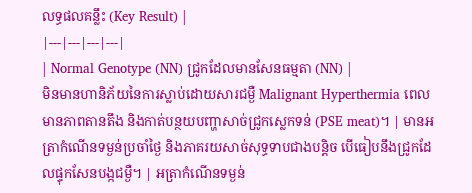លទ្ធផលគន្លឹះ (Key Result) |
|---|---|---|---|
| Normal Genotype (NN) ជ្រូកដែលមានសែនធម្មតា (NN) |
មិនមានហានិភ័យនៃការស្លាប់ដោយសារជម្ងឺ Malignant Hyperthermia ពេលមានភាពតានតឹង និងកាត់បន្ថយបញ្ហាសាច់ជ្រូកស្លេកទន់ (PSE meat)។ | មានអត្រាកំណើនទម្ងន់ប្រចាំថ្ងៃ និងភាគរយសាច់សុទ្ធទាបជាងបន្តិច បើធៀបនឹងជ្រូកដែលផ្ទុកសែនបង្កជម្ងឺ។ | អត្រាកំណើនទម្ងន់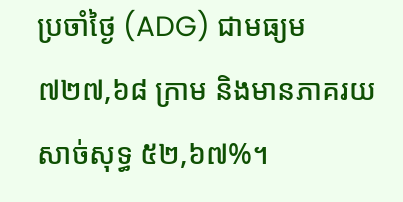ប្រចាំថ្ងៃ (ADG) ជាមធ្យម ៧២៧,៦៨ ក្រាម និងមានភាគរយសាច់សុទ្ធ ៥២,៦៧%។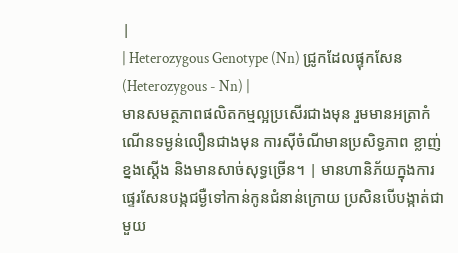|
| Heterozygous Genotype (Nn) ជ្រូកដែលផ្ទុកសែន (Heterozygous - Nn) |
មានសមត្ថភាពផលិតកម្មល្អប្រសើរជាងមុន រួមមានអត្រាកំណើនទម្ងន់លឿនជាងមុន ការស៊ីចំណីមានប្រសិទ្ធភាព ខ្លាញ់ខ្នងស្តើង និងមានសាច់សុទ្ធច្រើន។ | មានហានិភ័យក្នុងការផ្ទេរសែនបង្កជម្ងឺទៅកាន់កូនជំនាន់ក្រោយ ប្រសិនបើបង្កាត់ជាមួយ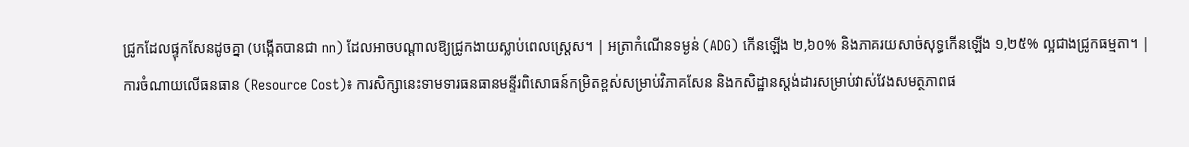ជ្រូកដែលផ្ទុកសែនដូចគ្នា (បង្កើតបានជា nn) ដែលអាចបណ្តាលឱ្យជ្រូកងាយស្លាប់ពេលស្ត្រេស។ | អត្រាកំណើនទម្ងន់ (ADG) កើនឡើង ២,៦០% និងភាគរយសាច់សុទ្ធកើនឡើង ១,២៥% ល្អជាងជ្រូកធម្មតា។ |
ការចំណាយលើធនធាន (Resource Cost)៖ ការសិក្សានេះទាមទារធនធានមន្ទីរពិសោធន៍កម្រិតខ្ពស់សម្រាប់វិភាគសែន និងកសិដ្ឋានស្តង់ដារសម្រាប់វាស់វែងសមត្ថភាពផ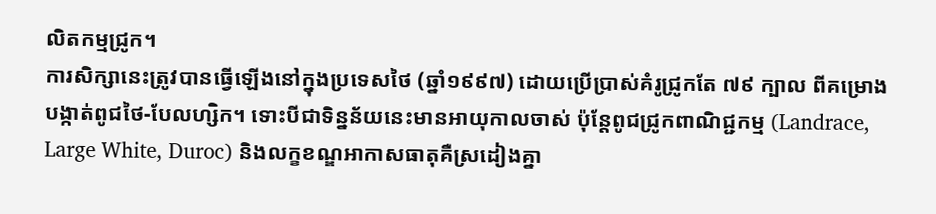លិតកម្មជ្រូក។
ការសិក្សានេះត្រូវបានធ្វើឡើងនៅក្នុងប្រទេសថៃ (ឆ្នាំ១៩៩៧) ដោយប្រើប្រាស់គំរូជ្រូកតែ ៧៩ ក្បាល ពីគម្រោងបង្កាត់ពូជថៃ-បែលហ្សិក។ ទោះបីជាទិន្នន័យនេះមានអាយុកាលចាស់ ប៉ុន្តែពូជជ្រូកពាណិជ្ជកម្ម (Landrace, Large White, Duroc) និងលក្ខខណ្ឌអាកាសធាតុគឺស្រដៀងគ្នា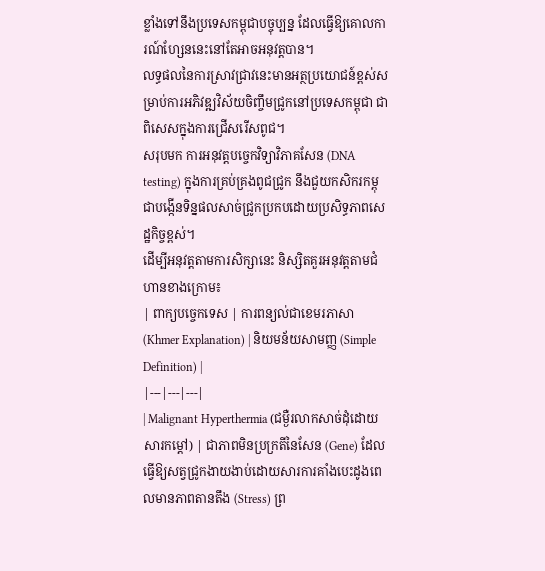ខ្លាំងទៅនឹងប្រទេសកម្ពុជាបច្ចុប្បន្ន ដែលធ្វើឱ្យគោលការណ៍ហ្សែននេះនៅតែអាចអនុវត្តបាន។
លទ្ធផលនៃការស្រាវជ្រាវនេះមានអត្ថប្រយោជន៍ខ្ពស់សម្រាប់ការអភិវឌ្ឍវិស័យចិញ្ចឹមជ្រូកនៅប្រទេសកម្ពុជា ជាពិសេសក្នុងការជ្រើសរើសពូជ។
សរុបមក ការអនុវត្តបច្ចេកវិទ្យាវិភាគសែន (DNA testing) ក្នុងការគ្រប់គ្រងពូជជ្រូក នឹងជួយកសិករកម្ពុជាបង្កើនទិន្នផលសាច់ជ្រូកប្រកបដោយប្រសិទ្ធភាពសេដ្ឋកិច្ចខ្ពស់។
ដើម្បីអនុវត្តតាមការសិក្សានេះ និស្សិតគួរអនុវត្តតាមជំហានខាងក្រោម៖
| ពាក្យបច្ចេកទេស | ការពន្យល់ជាខេមរភាសា (Khmer Explanation) | និយមន័យសាមញ្ញ (Simple Definition) |
|---|---|---|
| Malignant Hyperthermia (ជម្ងឺរលាកសាច់ដុំដោយសារកម្តៅ) | ជាភាពមិនប្រក្រតីនៃសែន (Gene) ដែលធ្វើឱ្យសត្វជ្រូកងាយងាប់ដោយសារការគាំងបេះដូងពេលមានភាពតានតឹង (Stress) ព្រ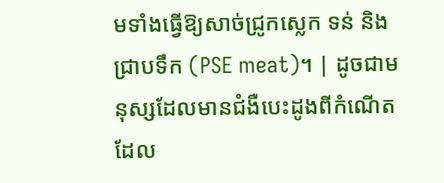មទាំងធ្វើឱ្យសាច់ជ្រូកស្លេក ទន់ និងជ្រាបទឹក (PSE meat)។ | ដូចជាមនុស្សដែលមានជំងឺបេះដូងពីកំណើត ដែល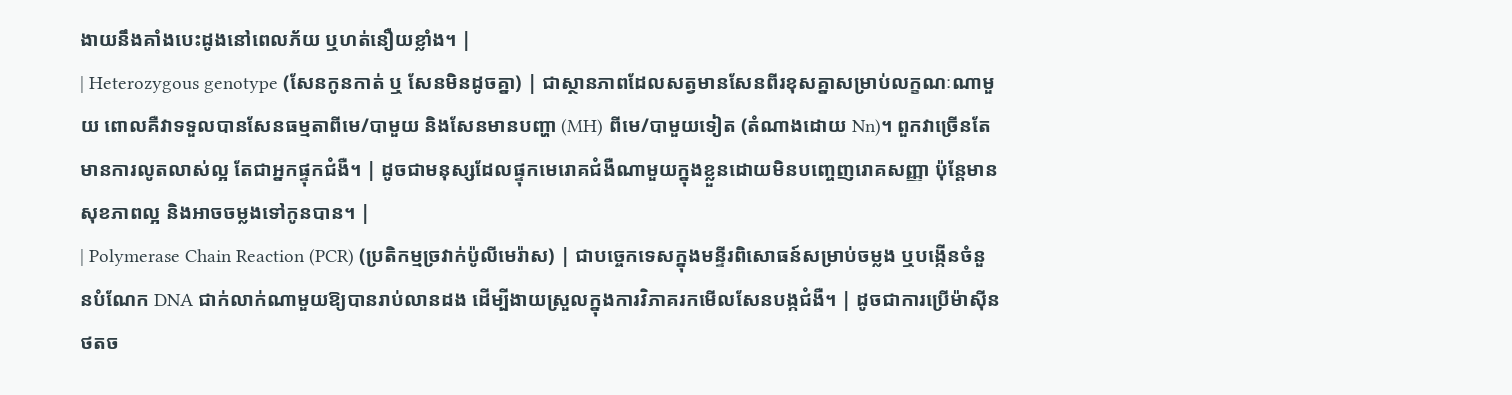ងាយនឹងគាំងបេះដូងនៅពេលភ័យ ឬហត់នឿយខ្លាំង។ |
| Heterozygous genotype (សែនកូនកាត់ ឬ សែនមិនដូចគ្នា) | ជាស្ថានភាពដែលសត្វមានសែនពីរខុសគ្នាសម្រាប់លក្ខណៈណាមួយ ពោលគឺវាទទួលបានសែនធម្មតាពីមេ/បាមួយ និងសែនមានបញ្ហា (MH) ពីមេ/បាមួយទៀត (តំណាងដោយ Nn)។ ពួកវាច្រើនតែមានការលូតលាស់ល្អ តែជាអ្នកផ្ទុកជំងឺ។ | ដូចជាមនុស្សដែលផ្ទុកមេរោគជំងឺណាមួយក្នុងខ្លួនដោយមិនបញ្ចេញរោគសញ្ញា ប៉ុន្តែមានសុខភាពល្អ និងអាចចម្លងទៅកូនបាន។ |
| Polymerase Chain Reaction (PCR) (ប្រតិកម្មច្រវាក់ប៉ូលីមេរ៉ាស) | ជាបច្ចេកទេសក្នុងមន្ទីរពិសោធន៍សម្រាប់ចម្លង ឬបង្កើនចំនួនបំណែក DNA ជាក់លាក់ណាមួយឱ្យបានរាប់លានដង ដើម្បីងាយស្រួលក្នុងការវិភាគរកមើលសែនបង្កជំងឺ។ | ដូចជាការប្រើម៉ាស៊ីនថតច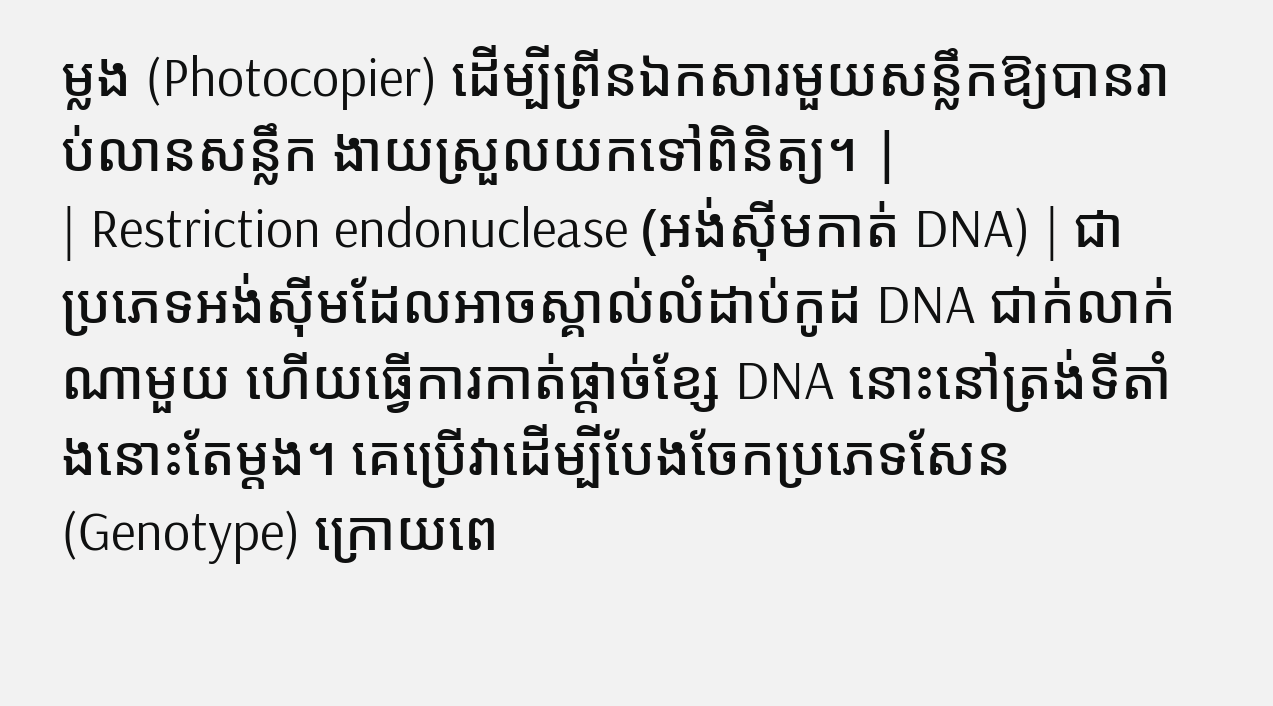ម្លង (Photocopier) ដើម្បីព្រីនឯកសារមួយសន្លឹកឱ្យបានរាប់លានសន្លឹក ងាយស្រួលយកទៅពិនិត្យ។ |
| Restriction endonuclease (អង់ស៊ីមកាត់ DNA) | ជាប្រភេទអង់ស៊ីមដែលអាចស្គាល់លំដាប់កូដ DNA ជាក់លាក់ណាមួយ ហើយធ្វើការកាត់ផ្តាច់ខ្សែ DNA នោះនៅត្រង់ទីតាំងនោះតែម្តង។ គេប្រើវាដើម្បីបែងចែកប្រភេទសែន (Genotype) ក្រោយពេ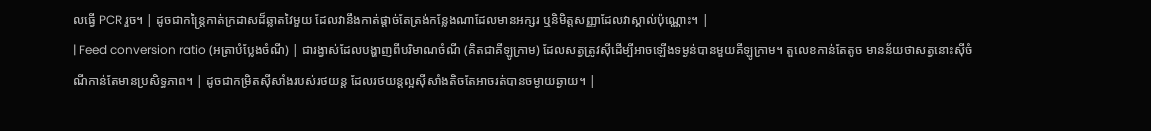លធ្វើ PCR រួច។ | ដូចជាកន្ត្រៃកាត់ក្រដាសដ៏ឆ្លាតវៃមួយ ដែលវានឹងកាត់ផ្តាច់តែត្រង់កន្លែងណាដែលមានអក្សរ ឬនិមិត្តសញ្ញាដែលវាស្គាល់ប៉ុណ្ណោះ។ |
| Feed conversion ratio (អត្រាបំប្លែងចំណី) | ជារង្វាស់ដែលបង្ហាញពីបរិមាណចំណី (គិតជាគីឡូក្រាម) ដែលសត្វត្រូវស៊ីដើម្បីអាចឡើងទម្ងន់បានមួយគីឡូក្រាម។ តួលេខកាន់តែតូច មានន័យថាសត្វនោះស៊ីចំណីកាន់តែមានប្រសិទ្ធភាព។ | ដូចជាកម្រិតស៊ីសាំងរបស់រថយន្ត ដែលរថយន្តល្អស៊ីសាំងតិចតែអាចរត់បានចម្ងាយឆ្ងាយ។ |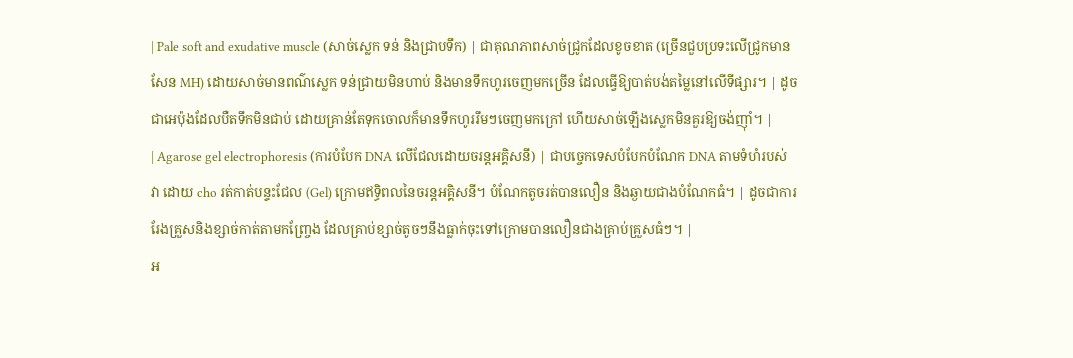| Pale soft and exudative muscle (សាច់ស្លេក ទន់ និងជ្រាបទឹក) | ជាគុណភាពសាច់ជ្រូកដែលខូចខាត (ច្រើនជួបប្រទះលើជ្រូកមានសែន MH) ដោយសាច់មានពណ៌ស្លេក ទន់ជ្រាយមិនហាប់ និងមានទឹកហូរចេញមកច្រើន ដែលធ្វើឱ្យបាត់បង់តម្លៃនៅលើទីផ្សារ។ | ដូចជាអេប៉ុងដែលបឺតទឹកមិនជាប់ ដោយគ្រាន់តែទុកចោលក៏មានទឹកហូររឹមៗចេញមកក្រៅ ហើយសាច់ឡើងស្លេកមិនគួរឱ្យចង់ញ៉ាំ។ |
| Agarose gel electrophoresis (ការបំបែក DNA លើជែលដោយចរន្តអគ្គិសនី) | ជាបច្ចេកទេសបំបែកបំណែក DNA តាមទំហំរបស់វា ដោយ cho រត់កាត់បន្ទះជែល (Gel) ក្រោមឥទ្ធិពលនៃចរន្តអគ្គិសនី។ បំណែកតូចរត់បានលឿន និងឆ្ងាយជាងបំណែកធំ។ | ដូចជាការរែងគ្រួសនិងខ្សាច់កាត់តាមកញ្ច្រែង ដែលគ្រាប់ខ្សាច់តូចៗនឹងធ្លាក់ចុះទៅក្រោមបានលឿនជាងគ្រាប់គ្រួសធំៗ។ |
អ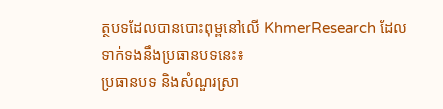ត្ថបទដែលបានបោះពុម្ពនៅលើ KhmerResearch ដែលទាក់ទងនឹងប្រធានបទនេះ៖
ប្រធានបទ និងសំណួរស្រា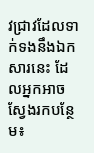វជ្រាវដែលទាក់ទងនឹងឯកសារនេះ ដែលអ្នកអាចស្វែងរកបន្ថែម៖